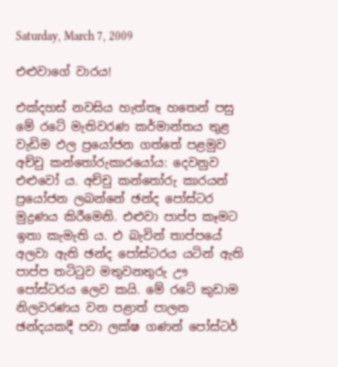Saturday, March 7, 2009

එළුවාගේ වාරය!

එක්දහස් නවසිය හැත්තෑ හතෙන් පසු මේ රටේ මැතිවරණ කර්මාන්තය තුළ වැඩිම ඵල ප්‍රයෝජන ගත්තේ පළමුව අච්චු කන්තෝරුකාරයෝය: දෙවනුව එළුවෝ ය. අච්චු කන්තෝරු කාරයන් ප්‍රයෝජන ලබන්නේ ඡන්ද පෝස්ටර මුද්‍රණය කිරීමෙනි. එළුවා පාප්ප කෑමට ඉතා කැමැති ය. එ බැවින් තාප්පයේ අලවා ඇති ඡන්ද පෝස්ටරය යටින් ඇති පාප්ප තටිටුව මතුවනතුරු ඌ පෝස්ටරය ලෙව කයි. මේ රටේ කුඩාම නිලවරණය වන පළාත් පාලන ඡන්දයකදී පවා ලක්ෂ ගණන් පෝස්ටර්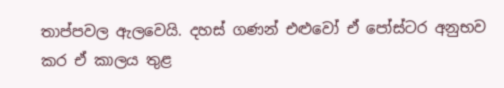තාප්පවල ඇලවෙයි. දහස් ගණන් එළුවෝ ඒ පෝස්ටර අනුභව කර ඒ කාලය තුළ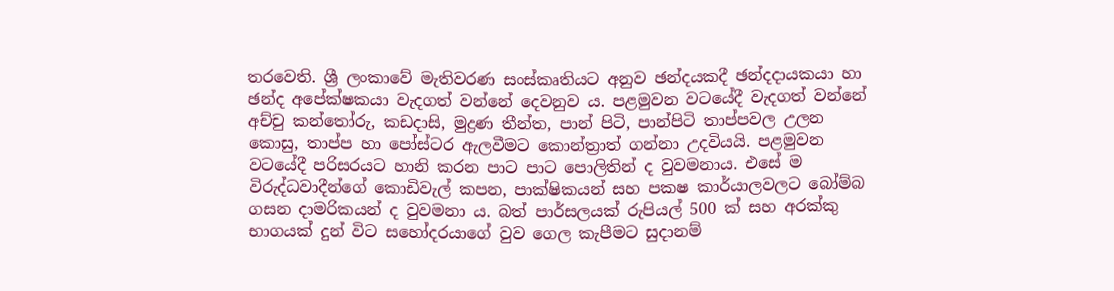තරවෙති. ශ්‍රී ලංකාවේ මැතිවරණ සංස්කෘතියට අනුව ඡන්දයකදී ඡන්දදායකයා හා ඡන්ද අපේක්ෂකයා වැදගත් වන්නේ දෙවනුව ය. පළමුවන වටයේදී වැදගත් වන්නේ අච්චු කන්තෝරු, කඩදාසි, මුද්‍රණ තීන්ත, පාන් පිටි, පාන්පිටි තාප්පවල උලන කොසු, තාප්ප හා පෝස්ටර ඇලවීමට කොන්ත්‍රාත් ගන්නා උදවියයි. පළමුවන වටයේදී පරිසරයට හානි කරන පාට පාට පොලිතින් ද වුවමනාය. එසේ ම විරුද්ධවාදීන්ගේ කොඩිවැල් කපන, පාක්ෂිකයන් සහ පකෂ කාර්යාලවලට බෝම්බ ගසන දාමරිකයන් ද වුවමනා ය. බත් පාර්සලයක් රුපියල් 500 ක් සහ අරක්කු භාගයක් දුන් විට සහෝදරයාගේ වුව ගෙල කැපීමට සුදානම්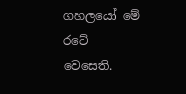ගහලයෝ මේ රටේ වෙසෙති.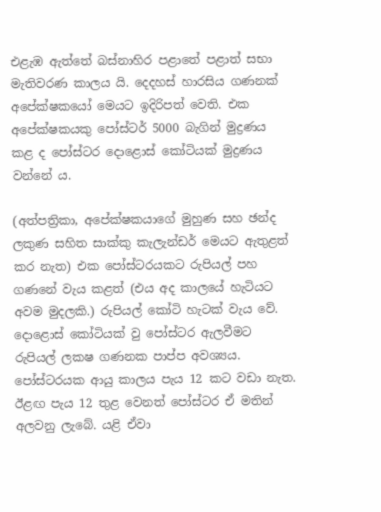එළැඹ ඇත්තේ බස්නාහිර පළාතේ පළාත් සභා මැතිවරණ කාලය යි. දෙදහස් හාරසිය ගණනක් අපේක්ෂකයෝ මෙයට ඉදිරිපත් වෙති. එක අපේක්ෂකයකු පෝස්ටර් 5000 බැගින් මුද්‍රණය කළ ද පෝස්ටර දොළොස් කෝටියක් මුද්‍රණය වන්නේ ය.

(අත්පත්‍රිකා, අපේක්ෂකයාගේ මුහුණ සහ ඡන්ද ලකුණ සහිත සාක්කු කැලැන්ඩර් මෙයට ඇතුළත් කර නැත) එක පෝස්ටරයකට රුපියල් පහ ගණනේ වැය කළත් (එය අද කාලයේ හැටියට අවම මුදලකි.) රුපියල් කෝටි හැටක් වැය වේ. දොළොස් කෝටියක් වු පෝස්ටර ඇලවීමට රුපියල් ලකෂ ගණනක පාප්ප අවශ්‍යය. පෝස්ටරයක ආයු කාලය පැය 12 කට වඩා නැත. ඊළඟ පැය 12 තුළ වෙනත් පෝස්ටර ඒ මතින් අලවනු ලැබේ. යළි ඒවා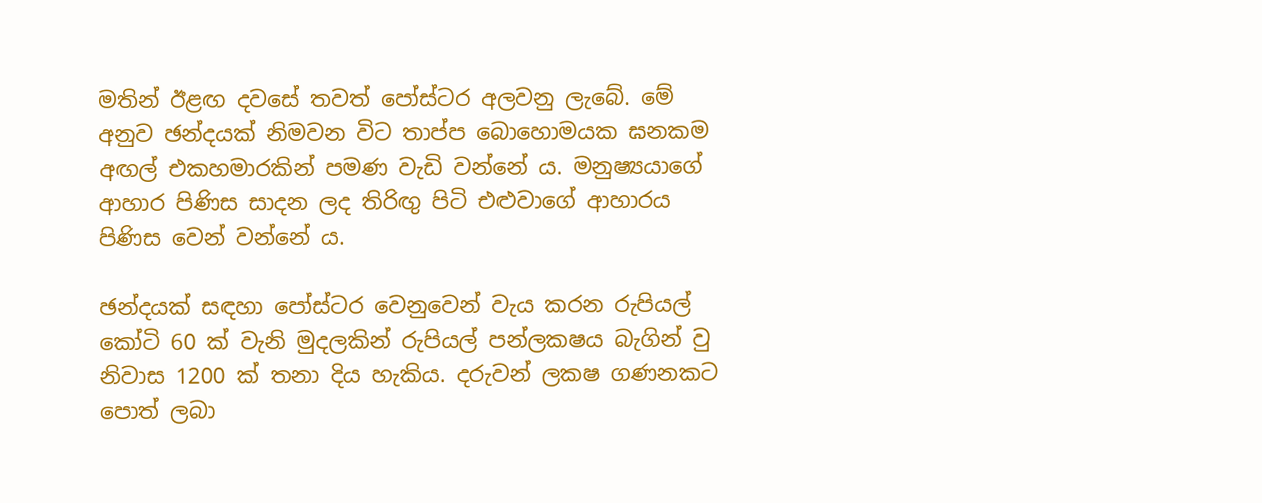මතින් ඊළඟ දවසේ තවත් පෝස්ටර අලවනු ලැබේ. මේ අනුව ඡන්දයක් නිමවන විට තාප්ප බොහොමයක ඝනකම අඟල් එකහමාරකින් පමණ වැඩි වන්නේ ය. මනුෂ්‍යයාගේ ආහාර පිණිස සාදන ලද තිරිඟු පිටි එළුවාගේ ආහාරය පිණිස වෙන් වන්නේ ය.

ඡන්දයක් සඳහා පෝස්ටර වෙනුවෙන් වැය කරන රුපියල් කෝටි 60 ක් වැනි මුදලකින් රුපියල් පන්ලකෂය බැගින් වු නිවාස 1200 ක් තනා දිය හැකිය. දරුවන් ලකෂ ගණනකට පොත් ලබා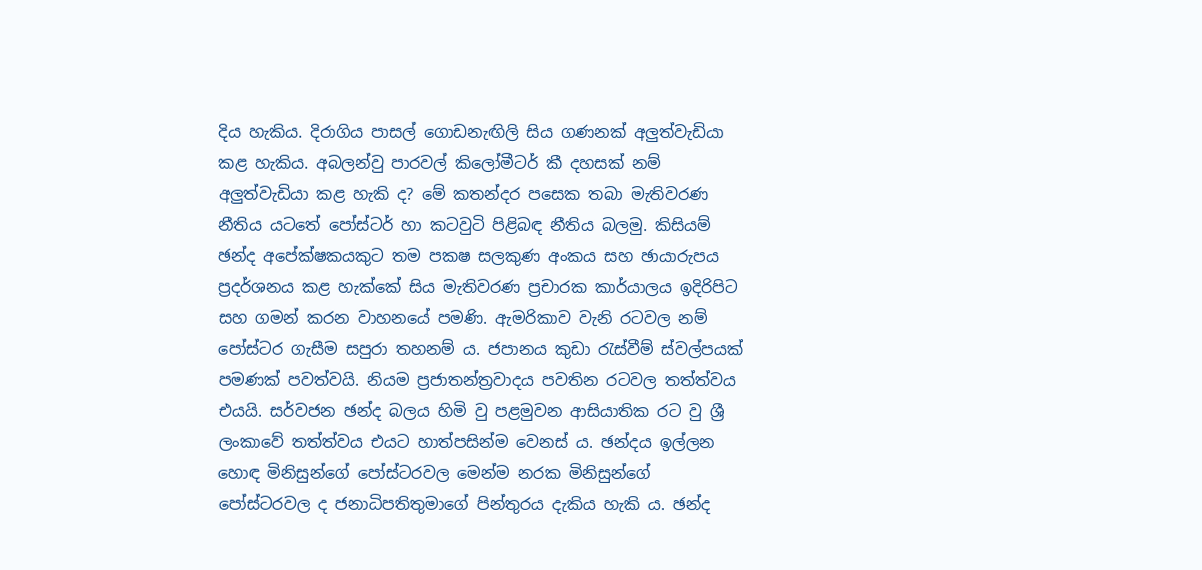දිය හැකිය. දිරාගිය පාසල් ගොඩනැඟිලි සිය ගණනක් අලුත්වැඩියා කළ හැකිය. අබලන්වු පාරවල් කිලෝමීටර් කී දහසක් නම් අලුත්වැඩියා කළ හැකි ද? මේ කතන්දර පසෙක තබා මැතිවරණ නීතිය යටතේ පෝස්ටර් හා කටවුටි පිළිබඳ නීතිය බලමු. කිසියම් ඡන්ද අපේක්ෂකයකුට තම පකෂ සලකුණ අංකය සහ ඡායාරුපය ප්‍රදර්ශනය කළ හැක්කේ සිය මැතිවරණ ප්‍රචාරක කාර්යාලය ඉදිරිපිට සහ ගමන් කරන වාහනයේ පමණි. ඇමරිකාව වැනි රටවල නම් පෝස්ටර ගැසීම සපුරා තහනම් ය. ජපානය කුඩා රැස්වීම් ස්වල්පයක් පමණක් පවත්වයි. නියම ප්‍රජාතන්ත්‍රවාදය පවතින රටවල තත්ත්වය එයයි. සර්වජන ඡන්ද බලය හිමි වු පළමුවන ආසියාතික රට වු ශ්‍රී ලංකාවේ තත්ත්වය එයට හාත්පසින්ම වෙනස් ය. ඡන්දය ඉල්ලන හොඳ මිනිසුන්ගේ පෝස්ටරවල මෙන්ම නරක මිනිසුන්ගේ පෝස්ටරවල ද ජනාධිපතිතුමාගේ පින්තුරය දැකිය හැකි ය. ඡන්ද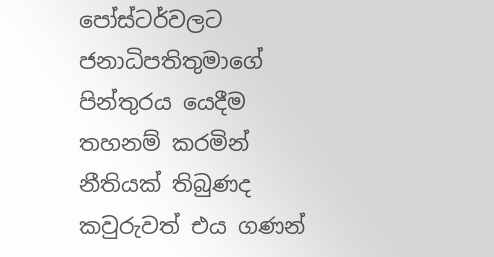පෝස්ටර්වලට ජනාධිපතිතුමාගේ පින්තුරය යෙදීම තහනම් කරමින් නීතියක් තිබුණද කවුරුවත් එය ගණන්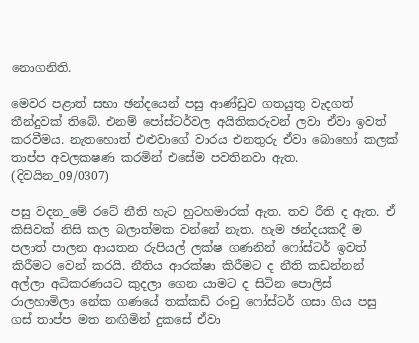නොගනිති.

මෙවර පළාත් සභා ඡන්දයෙන් පසු ආණ්ඩුව ගතයුතු වැදගත් තීන්දුවක් තිබේ. එනම් පෝස්ටර්වල අයිතිකරුවන් ලවා ඒවා ඉවත් කරවීමය. නැතහොත් එළුවාගේ වාරය එනතුරු ඒවා බොහෝ කලක් තාප්ප අවලකෂණ කරමින් එසේම පවතිනවා ඇත.
(දිවයින_09/0307)

පසු වදන_මේ රටේ නීති හැට හුටහමාරක් ඇත. තව රීති ද ඇත. ඒ කිසිවක් නිසි කල බලාත්මක වන්නේ නැත. හැම ඡන්දයකදී ම පලාත් පාලන ආයතන රුපියල් ලක්ෂ ගණනින් ෆෝස්ටර් ඉවත් කිරීමට වෙන් කරයි. නීතිය ආරක්ෂා කිරීමට ද නීති කඩන්නන් අල්ලා අධිකරණයට කුදලා ගෙන යාමට ද සිටින පොලිස් රාලහාමිලා නේක ගණයේ තක්කඩි රංචු ෆෝස්ටර් ගසා ගිය පසු ගස් තාප්ප මත නඟිමින් දුකසේ ඒවා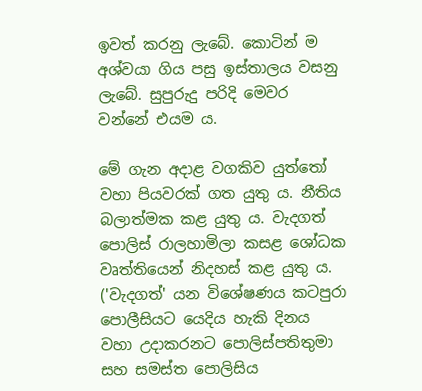ඉවත් කරනු ලැබේ. කොටින් ම අශ්වයා ගිය පසු ඉස්තාලය වසනු ලැබේ. සුපුරුදු පරිදි මෙවර වන්නේ එයම ය.

මේ ගැන අදාළ වගකිව යුත්තෝ වහා පියවරක් ගත යුතු ය. නීතිය බලාත්මක කළ යුතු ය. වැදගත් පොලිස් රාලහාමිලා කසළ ශෝධක වෘත්තියෙන් නිදහස් කළ යුතු ය. ('වැදගත්' යන විශේෂණය කටපුරා පොලීසියට යෙදිය හැකි දිනය වහා උදාකරනට පොලිස්පතිතුමා සහ සමස්ත පොලිසිය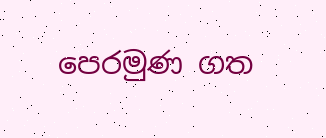පෙරමුණ ගත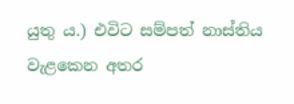යුතු ය.) එවිට සම්පත් නාස්තිය වැළකෙන අතර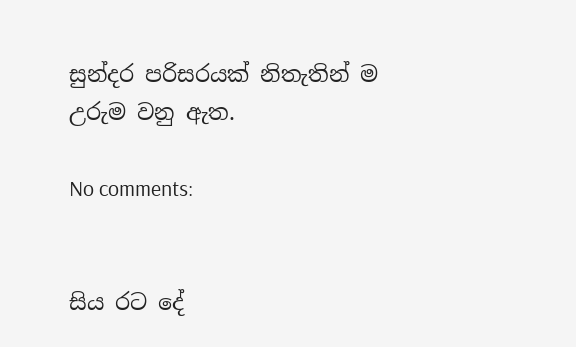සුන්දර පරිසරයක් නිතැතින් ම උරුම වනු ඇත.

No comments:


සිය රට දේ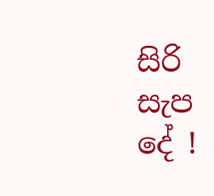සිරි සැප දේ !